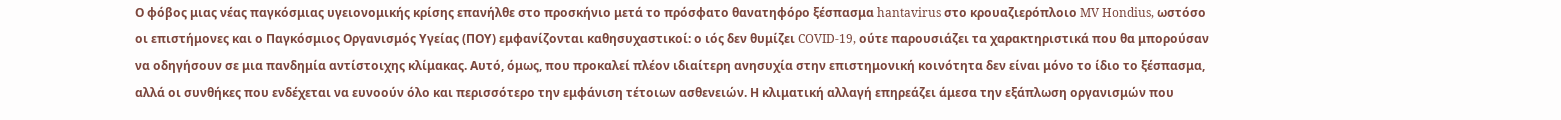Ο φόβος μιας νέας παγκόσμιας υγειονομικής κρίσης επανήλθε στο προσκήνιο μετά το πρόσφατο θανατηφόρο ξέσπασμα hantavirus στο κρουαζιερόπλοιο MV Hondius, ωστόσο οι επιστήμονες και ο Παγκόσμιος Οργανισμός Υγείας (ΠΟΥ) εμφανίζονται καθησυχαστικοί: ο ιός δεν θυμίζει COVID-19, ούτε παρουσιάζει τα χαρακτηριστικά που θα μπορούσαν να οδηγήσουν σε μια πανδημία αντίστοιχης κλίμακας. Αυτό, όμως, που προκαλεί πλέον ιδιαίτερη ανησυχία στην επιστημονική κοινότητα δεν είναι μόνο το ίδιο το ξέσπασμα, αλλά οι συνθήκες που ενδέχεται να ευνοούν όλο και περισσότερο την εμφάνιση τέτοιων ασθενειών. Η κλιματική αλλαγή επηρεάζει άμεσα την εξάπλωση οργανισμών που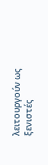λειτουργούν ως ξενιστές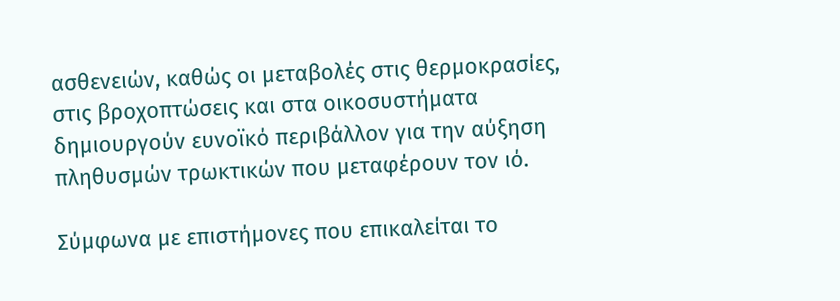ασθενειών, καθώς οι μεταβολές στις θερμοκρασίες, στις βροχοπτώσεις και στα οικοσυστήματα δημιουργούν ευνοϊκό περιβάλλον για την αύξηση πληθυσμών τρωκτικών που μεταφέρουν τον ιό.

Σύμφωνα με επιστήμονες που επικαλείται το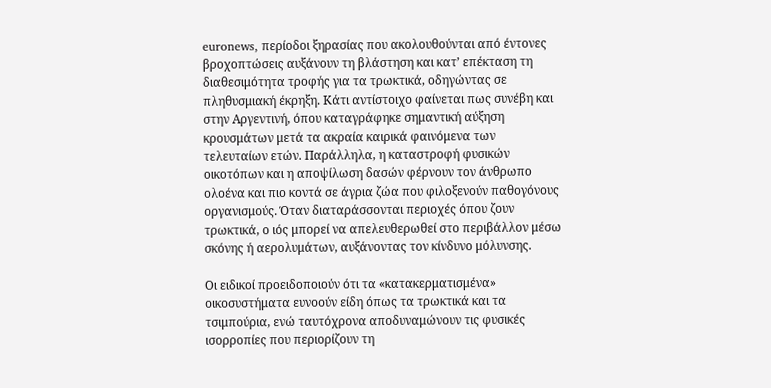euronews, περίοδοι ξηρασίας που ακολουθούνται από έντονες βροχοπτώσεις αυξάνουν τη βλάστηση και κατ’ επέκταση τη διαθεσιμότητα τροφής για τα τρωκτικά, οδηγώντας σε πληθυσμιακή έκρηξη. Κάτι αντίστοιχο φαίνεται πως συνέβη και στην Αργεντινή, όπου καταγράφηκε σημαντική αύξηση κρουσμάτων μετά τα ακραία καιρικά φαινόμενα των τελευταίων ετών. Παράλληλα, η καταστροφή φυσικών οικοτόπων και η αποψίλωση δασών φέρνουν τον άνθρωπο ολοένα και πιο κοντά σε άγρια ζώα που φιλοξενούν παθογόνους οργανισμούς. Όταν διαταράσσονται περιοχές όπου ζουν τρωκτικά, ο ιός μπορεί να απελευθερωθεί στο περιβάλλον μέσω σκόνης ή αερολυμάτων, αυξάνοντας τον κίνδυνο μόλυνσης.

Οι ειδικοί προειδοποιούν ότι τα «κατακερματισμένα» οικοσυστήματα ευνοούν είδη όπως τα τρωκτικά και τα τσιμπούρια, ενώ ταυτόχρονα αποδυναμώνουν τις φυσικές ισορροπίες που περιορίζουν τη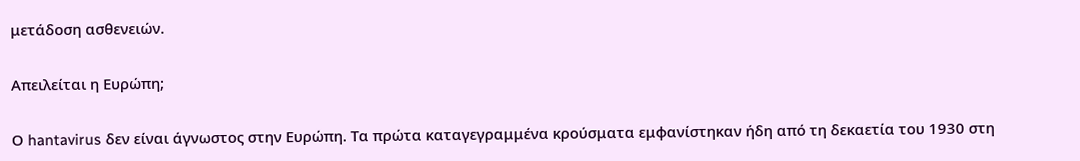μετάδοση ασθενειών.

Απειλείται η Ευρώπη;

Ο hantavirus δεν είναι άγνωστος στην Ευρώπη. Τα πρώτα καταγεγραμμένα κρούσματα εμφανίστηκαν ήδη από τη δεκαετία του 1930 στη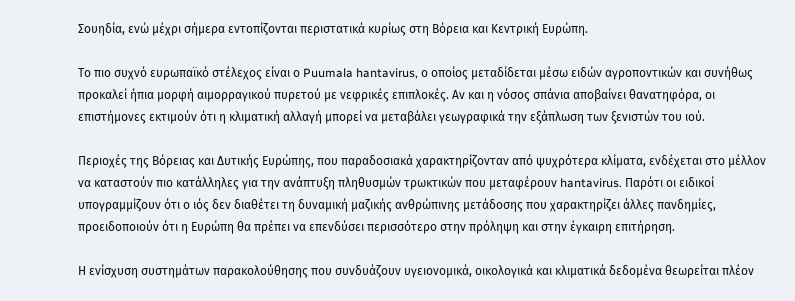Σουηδία, ενώ μέχρι σήμερα εντοπίζονται περιστατικά κυρίως στη Βόρεια και Κεντρική Ευρώπη.

Το πιο συχνό ευρωπαϊκό στέλεχος είναι ο Puumala hantavirus, ο οποίος μεταδίδεται μέσω ειδών αγροποντικών και συνήθως προκαλεί ήπια μορφή αιμορραγικού πυρετού με νεφρικές επιπλοκές. Αν και η νόσος σπάνια αποβαίνει θανατηφόρα, οι επιστήμονες εκτιμούν ότι η κλιματική αλλαγή μπορεί να μεταβάλει γεωγραφικά την εξάπλωση των ξενιστών του ιού.

Περιοχές της Βόρειας και Δυτικής Ευρώπης, που παραδοσιακά χαρακτηρίζονταν από ψυχρότερα κλίματα, ενδέχεται στο μέλλον να καταστούν πιο κατάλληλες για την ανάπτυξη πληθυσμών τρωκτικών που μεταφέρουν hantavirus. Παρότι οι ειδικοί υπογραμμίζουν ότι ο ιός δεν διαθέτει τη δυναμική μαζικής ανθρώπινης μετάδοσης που χαρακτηρίζει άλλες πανδημίες, προειδοποιούν ότι η Ευρώπη θα πρέπει να επενδύσει περισσότερο στην πρόληψη και στην έγκαιρη επιτήρηση.

Η ενίσχυση συστημάτων παρακολούθησης που συνδυάζουν υγειονομικά, οικολογικά και κλιματικά δεδομένα θεωρείται πλέον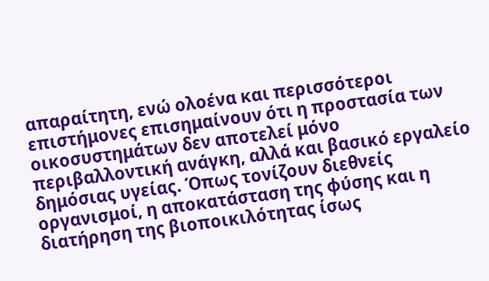απαραίτητη, ενώ ολοένα και περισσότεροι επιστήμονες επισημαίνουν ότι η προστασία των οικοσυστημάτων δεν αποτελεί μόνο περιβαλλοντική ανάγκη, αλλά και βασικό εργαλείο δημόσιας υγείας. Όπως τονίζουν διεθνείς οργανισμοί, η αποκατάσταση της φύσης και η διατήρηση της βιοποικιλότητας ίσως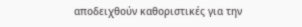αποδειχθούν καθοριστικές για την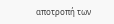αποτροπή των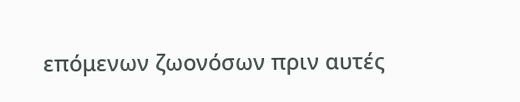επόμενων ζωονόσων πριν αυτές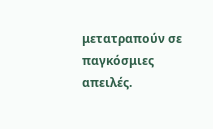μετατραπούν σε παγκόσμιες απειλές.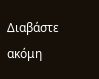Διαβάστε ακόμη